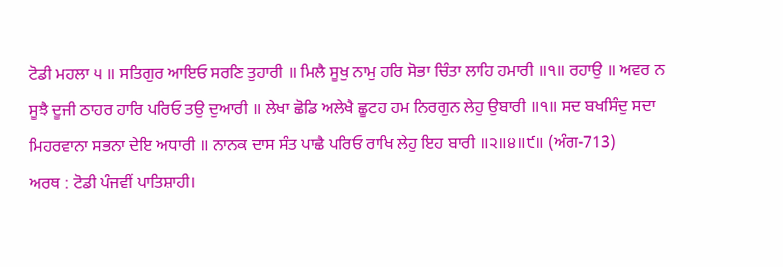ਟੋਡੀ ਮਹਲਾ ੫ ॥ ਸਤਿਗੁਰ ਆਇਓ ਸਰਣਿ ਤੁਹਾਰੀ ॥ ਮਿਲੈ ਸੂਖੁ ਨਾਮੁ ਹਰਿ ਸੋਭਾ ਚਿੰਤਾ ਲਾਹਿ ਹਮਾਰੀ ॥੧॥ ਰਹਾਉ ॥ ਅਵਰ ਨ ਸੂਝੈ ਦੂਜੀ ਠਾਹਰ ਹਾਰਿ ਪਰਿਓ ਤਉ ਦੁਆਰੀ ॥ ਲੇਖਾ ਛੋਡਿ ਅਲੇਖੈ ਛੂਟਹ ਹਮ ਨਿਰਗੁਨ ਲੇਹੁ ਉਬਾਰੀ ॥੧॥ ਸਦ ਬਖਸਿੰਦੁ ਸਦਾ ਮਿਹਰਵਾਨਾ ਸਭਨਾ ਦੇਇ ਅਧਾਰੀ ॥ ਨਾਨਕ ਦਾਸ ਸੰਤ ਪਾਛੈ ਪਰਿਓ ਰਾਖਿ ਲੇਹੁ ਇਹ ਬਾਰੀ ॥੨॥੪॥੯॥ (ਅੰਗ-713)
ਅਰਥ : ਟੋਡੀ ਪੰਜਵੀਂ ਪਾਤਿਸ਼ਾਹੀ।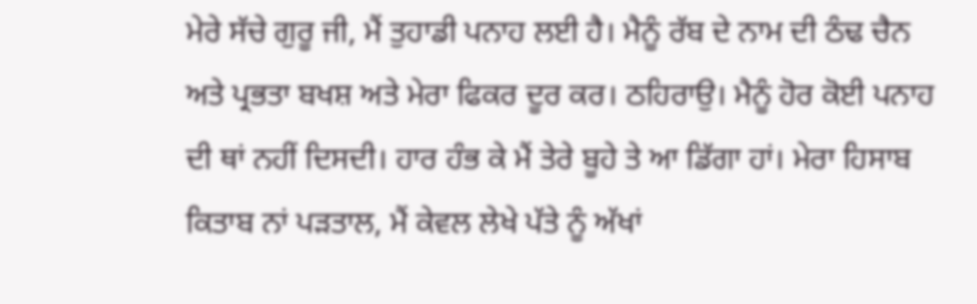ਮੇਰੇ ਸੱਚੇ ਗੁਰੂ ਜੀ, ਮੈਂ ਤੁਹਾਡੀ ਪਨਾਹ ਲਈ ਹੈ। ਮੈਨੂੰ ਰੱਬ ਦੇ ਨਾਮ ਦੀ ਠੰਢ ਚੈਨ ਅਤੇ ਪ੍ਰਭਤਾ ਬਖਸ਼ ਅਤੇ ਮੇਰਾ ਫਿਕਰ ਦੂਰ ਕਰ। ਠਹਿਰਾਉ। ਮੈਨੂੰ ਹੋਰ ਕੋਈ ਪਨਾਹ ਦੀ ਥਾਂ ਨਹੀਂ ਦਿਸਦੀ। ਹਾਰ ਹੰਭ ਕੇ ਮੈਂ ਤੇਰੇ ਬੂਹੇ ਤੇ ਆ ਡਿੱਗਾ ਹਾਂ। ਮੇਰਾ ਹਿਸਾਬ ਕਿਤਾਬ ਨਾਂ ਪੜਤਾਲ, ਮੈਂ ਕੇਵਲ ਲੇਖੇ ਪੱਤੇ ਨੂੰ ਅੱਖਾਂ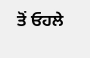ਤੋਂ ਓਹਲੇ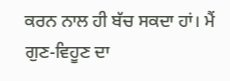ਕਰਨ ਨਾਲ ਹੀ ਬੱਚ ਸਕਦਾ ਹਾਂ। ਮੈਂ ਗੁਣ-ਵਿਹੂਣ ਦਾ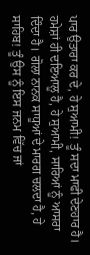ਪਾਰ ਉਤਾਰਾ ਕਰ ਦੇ, ਹੇ ਸੁਆਮੀ! ਤੂੰ ਸਦਾ ਮਾਫੀ ਦੇਣਹਾਰ ਹੈ। ਹਮੇਸ਼ਾਂ ਹੀ ਦਇਆਲੂ ਹੈ, ਹੇ ਸੁਆਮੀ, ਸਾਰਿਆਂ ਨੂੰ ਆਸਰਾ ਦਿੰਦਾ ਹੈ। ਗੋਲਾ ਨਾਨਕ ਸਾਧੂਆਂ ਦੇ ਮਾਰਗ ਚਲਦਾ ਹੈ, ਹੇ ਸਾਹਿਬ! ਤੂੰ ਉਸ ਨੂੰ ਇਸ ਜਨਮ ਵਿੱਚ ਜਾਂ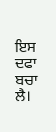ਇਸ ਦਫਾ ਬਚਾ ਲੈ।